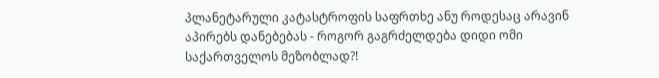პლანეტარული კატასტროფის საფრთხე ანუ როდესაც არავინ აპირებს დანებებას - როგორ გაგრძელდება დიდი ომი საქართველოს მეზობლად?!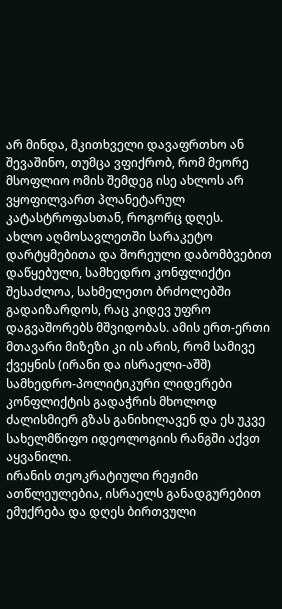არ მინდა, მკითხველი დავაფრთხო ან შევაშინო, თუმცა ვფიქრობ, რომ მეორე მსოფლიო ომის შემდეგ ისე ახლოს არ ვყოფილვართ პლანეტარულ კატასტროფასთან, როგორც დღეს.
ახლო აღმოსავლეთში სარაკეტო დარტყმებითა და შორეული დაბომბვებით დაწყებული, სამხედრო კონფლიქტი შესაძლოა, სახმელეთო ბრძოლებში გადაიზარდოს, რაც კიდევ უფრო დაგვაშორებს მშვიდობას. ამის ერთ-ერთი მთავარი მიზეზი კი ის არის, რომ სამივე ქვეყნის (ირანი და ისრაელი-აშშ) სამხედრო-პოლიტიკური ლიდერები კონფლიქტის გადაჭრის მხოლოდ ძალისმიერ გზას განიხილავენ და ეს უკვე სახელმწიფო იდეოლოგიის რანგში აქვთ აყვანილი.
ირანის თეოკრატიული რეჟიმი ათწლეულებია, ისრაელს განადგურებით ემუქრება და დღეს ბირთვული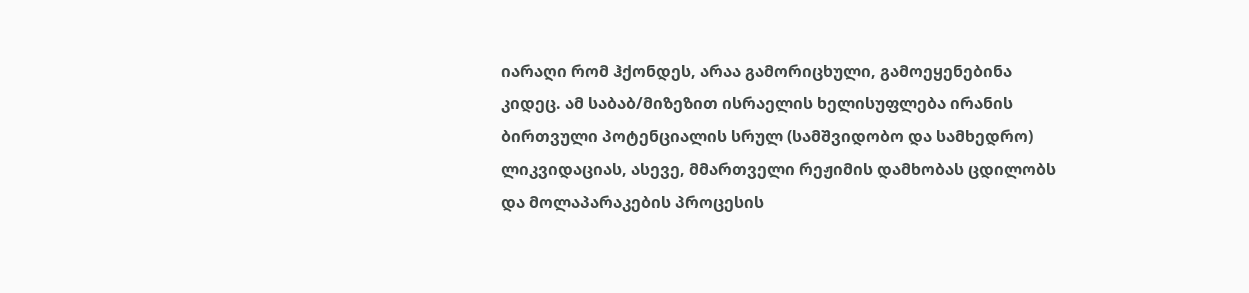იარაღი რომ ჰქონდეს, არაა გამორიცხული, გამოეყენებინა კიდეც. ამ საბაბ/მიზეზით ისრაელის ხელისუფლება ირანის ბირთვული პოტენციალის სრულ (სამშვიდობო და სამხედრო) ლიკვიდაციას, ასევე, მმართველი რეჟიმის დამხობას ცდილობს და მოლაპარაკების პროცესის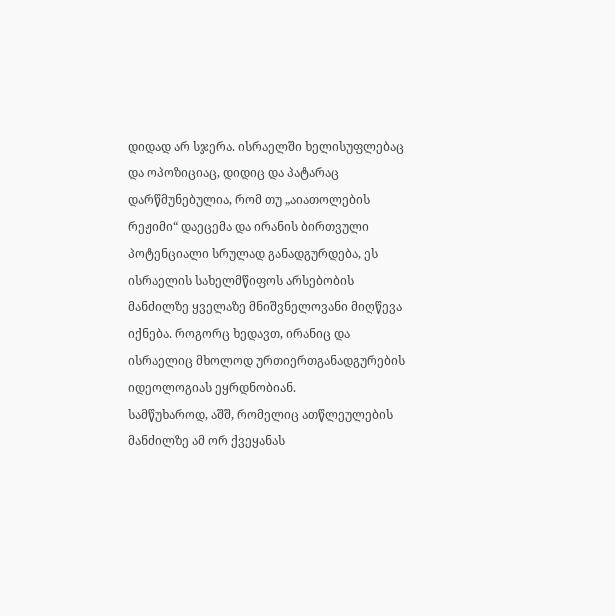დიდად არ სჯერა. ისრაელში ხელისუფლებაც და ოპოზიციაც, დიდიც და პატარაც დარწმუნებულია, რომ თუ „აიათოლების რეჟიმი“ დაეცემა და ირანის ბირთვული პოტენციალი სრულად განადგურდება, ეს ისრაელის სახელმწიფოს არსებობის მანძილზე ყველაზე მნიშვნელოვანი მიღწევა იქნება. როგორც ხედავთ, ირანიც და ისრაელიც მხოლოდ ურთიერთგანადგურების იდეოლოგიას ეყრდნობიან.
სამწუხაროდ, აშშ, რომელიც ათწლეულების მანძილზე ამ ორ ქვეყანას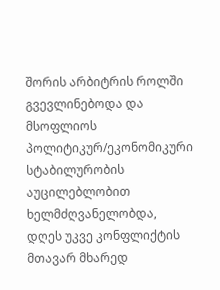შორის არბიტრის როლში გვევლინებოდა და მსოფლიოს პოლიტიკურ/ეკონომიკური სტაბილურობის აუცილებლობით ხელმძღვანელობდა, დღეს უკვე კონფლიქტის მთავარ მხარედ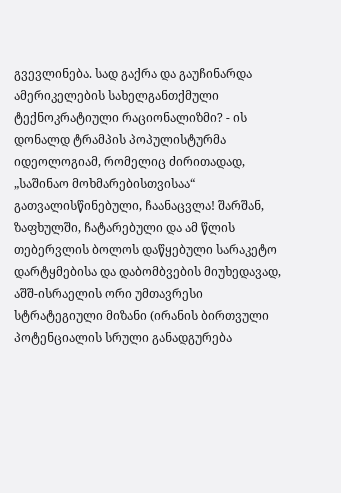გვევლინება. სად გაქრა და გაუჩინარდა ამერიკელების სახელგანთქმული ტექნოკრატიული რაციონალიზმი? - ის დონალდ ტრამპის პოპულისტურმა იდეოლოგიამ, რომელიც ძირითადად, „საშინაო მოხმარებისთვისაა“ გათვალისწინებული, ჩაანაცვლა! შარშან, ზაფხულში, ჩატარებული და ამ წლის თებერვლის ბოლოს დაწყებული სარაკეტო დარტყმებისა და დაბომბვების მიუხედავად, აშშ-ისრაელის ორი უმთავრესი სტრატეგიული მიზანი (ირანის ბირთვული პოტენციალის სრული განადგურება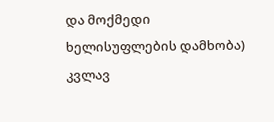და მოქმედი ხელისუფლების დამხობა) კვლავ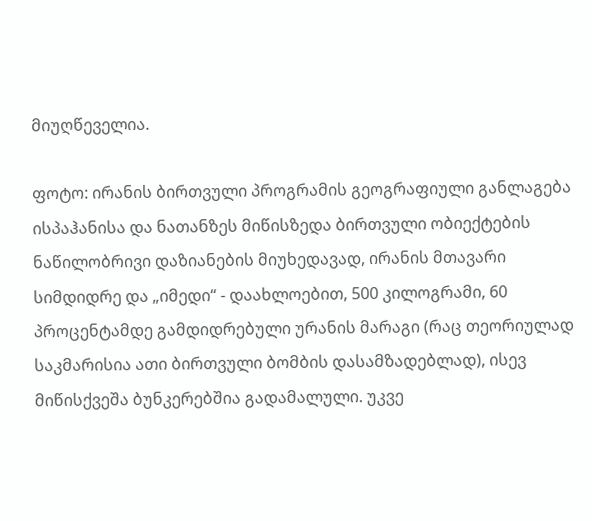მიუღწეველია.

ფოტო: ირანის ბირთვული პროგრამის გეოგრაფიული განლაგება
ისპაჰანისა და ნათანზეს მიწისზედა ბირთვული ობიექტების ნაწილობრივი დაზიანების მიუხედავად, ირანის მთავარი სიმდიდრე და „იმედი“ - დაახლოებით, 500 კილოგრამი, 60 პროცენტამდე გამდიდრებული ურანის მარაგი (რაც თეორიულად საკმარისია ათი ბირთვული ბომბის დასამზადებლად), ისევ მიწისქვეშა ბუნკერებშია გადამალული. უკვე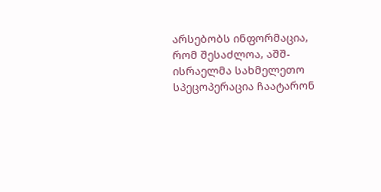არსებობს ინფორმაცია, რომ შესაძლოა, აშშ-ისრაელმა სახმელეთო სპეცოპერაცია ჩაატარონ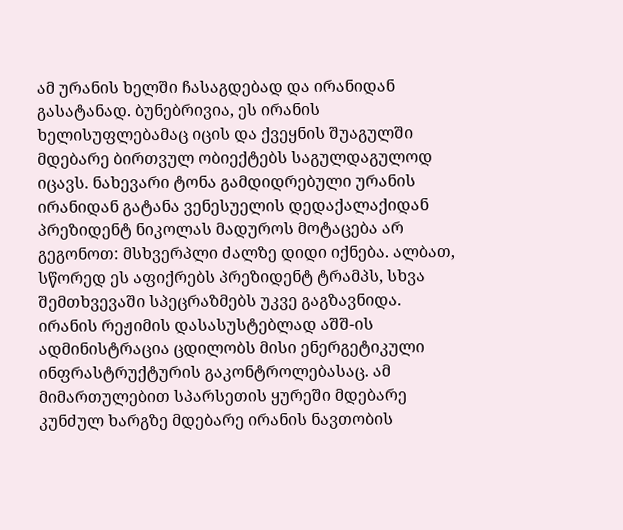ამ ურანის ხელში ჩასაგდებად და ირანიდან გასატანად. ბუნებრივია, ეს ირანის ხელისუფლებამაც იცის და ქვეყნის შუაგულში მდებარე ბირთვულ ობიექტებს საგულდაგულოდ იცავს. ნახევარი ტონა გამდიდრებული ურანის ირანიდან გატანა ვენესუელის დედაქალაქიდან პრეზიდენტ ნიკოლას მადუროს მოტაცება არ გეგონოთ: მსხვერპლი ძალზე დიდი იქნება. ალბათ, სწორედ ეს აფიქრებს პრეზიდენტ ტრამპს, სხვა შემთხვევაში სპეცრაზმებს უკვე გაგზავნიდა.
ირანის რეჟიმის დასასუსტებლად აშშ-ის ადმინისტრაცია ცდილობს მისი ენერგეტიკული ინფრასტრუქტურის გაკონტროლებასაც. ამ მიმართულებით სპარსეთის ყურეში მდებარე კუნძულ ხარგზე მდებარე ირანის ნავთობის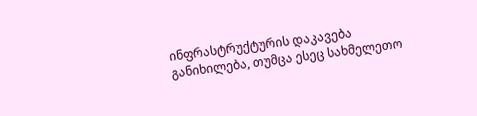ინფრასტრუქტურის დაკავება განიხილება, თუმცა ესეც სახმელეთო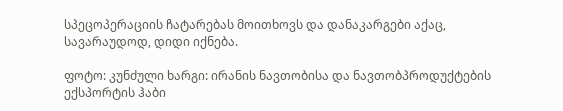სპეცოპერაციის ჩატარებას მოითხოვს და დანაკარგები აქაც, სავარაუდოდ, დიდი იქნება.

ფოტო: კუნძული ხარგი: ირანის ნავთობისა და ნავთობპროდუქტების ექსპორტის ჰაბი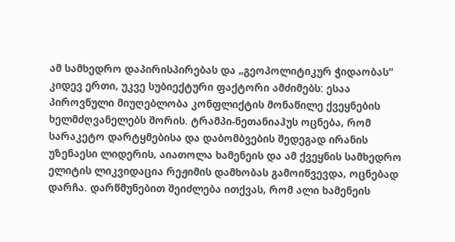ამ სამხედრო დაპირისპირებას და „გეოპოლიტიკურ ჭიდაობას“ კიდევ ერთი, უკვე სუბიექტური ფაქტორი ამძიმებს: ესაა პიროვნული მიუღებლობა კონფლიქტის მონაწილე ქვეყნების ხელმძღვანელებს შორის. ტრამპი-ნეთანიაჰუს ოცნება, რომ სარაკეტო დარტყმებისა და დაბომბვების შედეგად ირანის უზენაესი ლიდერის, აიათოლა ხამენეის და ამ ქვეყნის სამხედრო ელიტის ლიკვიდაცია რეჟიმის დამხობას გამოიწვევდა, ოცნებად დარჩა. დარწმუნებით შეიძლება ითქვას, რომ ალი ხამენეის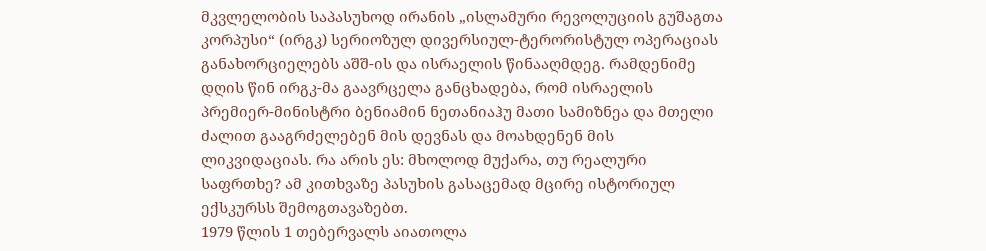მკვლელობის საპასუხოდ ირანის „ისლამური რევოლუციის გუშაგთა კორპუსი“ (ირგკ) სერიოზულ დივერსიულ-ტერორისტულ ოპერაციას განახორციელებს აშშ-ის და ისრაელის წინააღმდეგ. რამდენიმე დღის წინ ირგკ-მა გაავრცელა განცხადება, რომ ისრაელის პრემიერ-მინისტრი ბენიამინ ნეთანიაჰუ მათი სამიზნეა და მთელი ძალით გააგრძელებენ მის დევნას და მოახდენენ მის ლიკვიდაციას. რა არის ეს: მხოლოდ მუქარა, თუ რეალური საფრთხე? ამ კითხვაზე პასუხის გასაცემად მცირე ისტორიულ ექსკურსს შემოგთავაზებთ.
1979 წლის 1 თებერვალს აიათოლა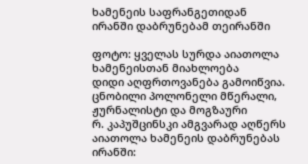ხამენეის საფრანგეთიდან ირანში დაბრუნებამ თეირანში

ფოტო: ყველას სურდა აიათოლა ხამენეისთან მიახლოება
დიდი აღფრთოვანება გამოიწვია. ცნობილი პოლონელი მწერალი, ჟურნალისტი და მოგზაური
რ. კაპუშცინსკი ამგვარად აღწერს აიათოლა ხამენეის დაბრუნებას ირანში: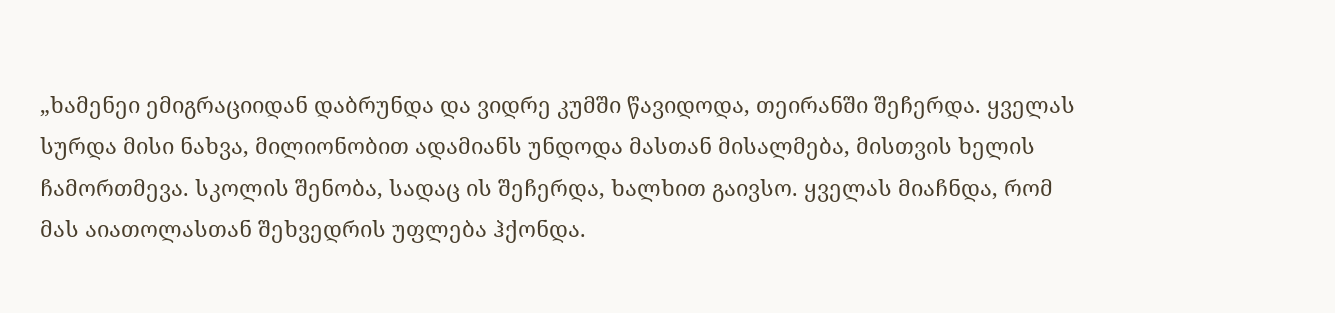„ხამენეი ემიგრაციიდან დაბრუნდა და ვიდრე კუმში წავიდოდა, თეირანში შეჩერდა. ყველას სურდა მისი ნახვა, მილიონობით ადამიანს უნდოდა მასთან მისალმება, მისთვის ხელის ჩამორთმევა. სკოლის შენობა, სადაც ის შეჩერდა, ხალხით გაივსო. ყველას მიაჩნდა, რომ მას აიათოლასთან შეხვედრის უფლება ჰქონდა.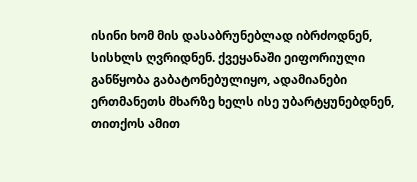ისინი ხომ მის დასაბრუნებლად იბრძოდნენ, სისხლს ღვრიდნენ. ქვეყანაში ეიფორიული განწყობა გაბატონებულიყო, ადამიანები ერთმანეთს მხარზე ხელს ისე უბარტყუნებდნენ, თითქოს ამით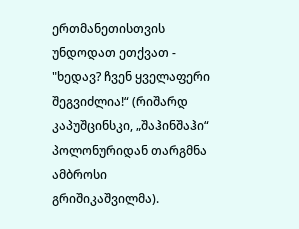ერთმანეთისთვის უნდოდათ ეთქვათ - "ხედავ? ჩვენ ყველაფერი შეგვიძლია!“ (რიშარდ კაპუშცინსკი, „შაჰინშაჰი“ პოლონურიდან თარგმნა ამბროსი გრიშიკაშვილმა).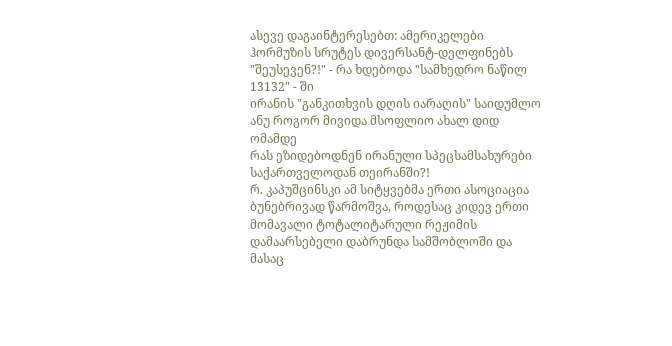ასევე დაგაინტერესებთ: ამერიკელები ჰორმუზის სრუტეს დივერსანტ-დელფინებს "შეუსევენ?!" - რა ხდებოდა "სამხედრო ნაწილ 13132" - ში
ირანის "განკითხვის დღის იარაღის" საიდუმლო ანუ როგორ მივიდა მსოფლიო ახალ დიდ ომამდე
რას ეზიდებოდნენ ირანული სპეცსამსახურები საქართველოდან თეირანში?!
რ. კაპუშცინსკი ამ სიტყვებმა ერთი ასოციაცია ბუნებრივად წარმოშვა, როდესაც კიდევ ერთი მომავალი ტოტალიტარული რეჟიმის დამაარსებელი დაბრუნდა სამშობლოში და მასაც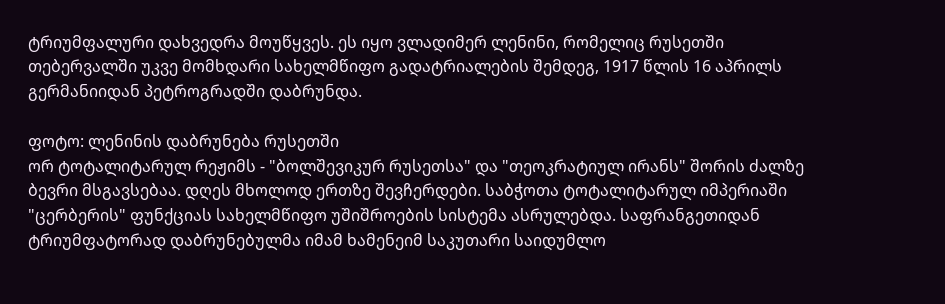ტრიუმფალური დახვედრა მოუწყვეს. ეს იყო ვლადიმერ ლენინი, რომელიც რუსეთში თებერვალში უკვე მომხდარი სახელმწიფო გადატრიალების შემდეგ, 1917 წლის 16 აპრილს გერმანიიდან პეტროგრადში დაბრუნდა.

ფოტო: ლენინის დაბრუნება რუსეთში
ორ ტოტალიტარულ რეჟიმს - "ბოლშევიკურ რუსეთსა" და "თეოკრატიულ ირანს" შორის ძალზე ბევრი მსგავსებაა. დღეს მხოლოდ ერთზე შევჩერდები. საბჭოთა ტოტალიტარულ იმპერიაში "ცერბერის" ფუნქციას სახელმწიფო უშიშროების სისტემა ასრულებდა. საფრანგეთიდან ტრიუმფატორად დაბრუნებულმა იმამ ხამენეიმ საკუთარი საიდუმლო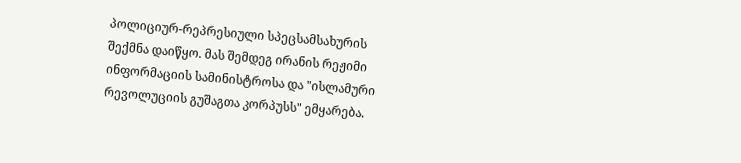პოლიციურ-რეპრესიული სპეცსამსახურის შექმნა დაიწყო. მას შემდეგ ირანის რეჟიმი ინფორმაციის სამინისტროსა და "ისლამური რევოლუციის გუშაგთა კორპუსს" ემყარება.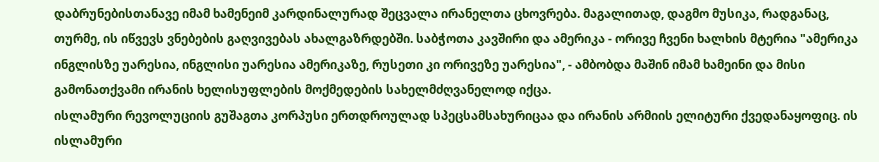დაბრუნებისთანავე იმამ ხამენეიმ კარდინალურად შეცვალა ირანელთა ცხოვრება. მაგალითად, დაგმო მუსიკა, რადგანაც, თურმე, ის იწვევს ვნებების გაღვივებას ახალგაზრდებში. საბჭოთა კავშირი და ამერიკა - ორივე ჩვენი ხალხის მტერია "ამერიკა ინგლისზე უარესია, ინგლისი უარესია ამერიკაზე, რუსეთი კი ორივეზე უარესია", - ამბობდა მაშინ იმამ ხამეინი და მისი გამონათქვამი ირანის ხელისუფლების მოქმედების სახელმძღვანელოდ იქცა.
ისლამური რევოლუციის გუშაგთა კორპუსი ერთდროულად სპეცსამსახურიცაა და ირანის არმიის ელიტური ქვედანაყოფიც. ის ისლამური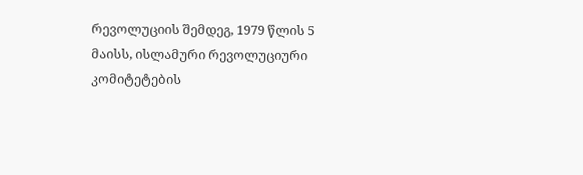რევოლუციის შემდეგ, 1979 წლის 5 მაისს, ისლამური რევოლუციური კომიტეტების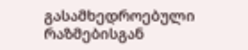გასამხედროებული რაზმებისგან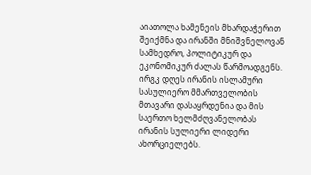აიათოლა ხამენეის მხარდაჭერით შეიქმნა და ირანში მნიშვნელოვან სამხედრო, პოლიტიკურ და ეკონომიკურ ძალას წარმოადგენს. ირგკ დღეს ირანის ისლამური სასულიერო მმართველობის მთავარი დასაყრდენია და მის საერთო ხელმძღვანელობას ირანის სულიერი ლიდერი ახორციელებს.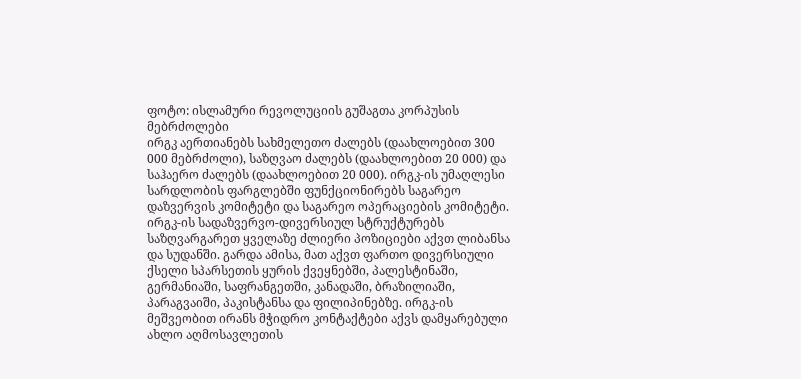ფოტო: ისლამური რევოლუციის გუშაგთა კორპუსის მებრძოლები
ირგკ აერთიანებს სახმელეთო ძალებს (დაახლოებით 300 000 მებრძოლი), საზღვაო ძალებს (დაახლოებით 20 000) და საჰაერო ძალებს (დაახლოებით 20 000). ირგკ-ის უმაღლესი სარდლობის ფარგლებში ფუნქციონირებს საგარეო დაზვერვის კომიტეტი და საგარეო ოპერაციების კომიტეტი. ირგკ-ის სადაზვერვო-დივერსიულ სტრუქტურებს საზღვარგარეთ ყველაზე ძლიერი პოზიციები აქვთ ლიბანსა და სუდანში. გარდა ამისა, მათ აქვთ ფართო დივერსიული ქსელი სპარსეთის ყურის ქვეყნებში, პალესტინაში, გერმანიაში, საფრანგეთში, კანადაში, ბრაზილიაში, პარაგვაიში, პაკისტანსა და ფილიპინებზე. ირგკ-ის მეშვეობით ირანს მჭიდრო კონტაქტები აქვს დამყარებული ახლო აღმოსავლეთის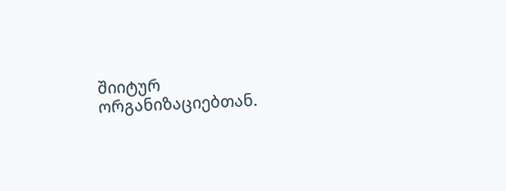შიიტურ ორგანიზაციებთან.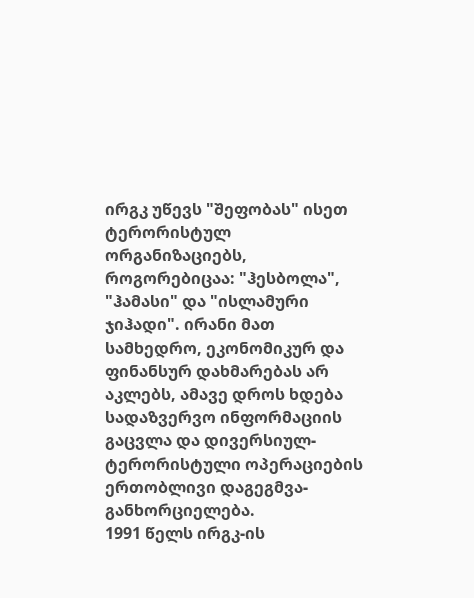ირგკ უწევს "შეფობას" ისეთ ტერორისტულ ორგანიზაციებს, როგორებიცაა: "ჰესბოლა", "ჰამასი" და "ისლამური ჯიჰადი". ირანი მათ სამხედრო, ეკონომიკურ და ფინანსურ დახმარებას არ აკლებს, ამავე დროს ხდება სადაზვერვო ინფორმაციის გაცვლა და დივერსიულ-ტერორისტული ოპერაციების ერთობლივი დაგეგმვა-განხორციელება.
1991 წელს ირგკ-ის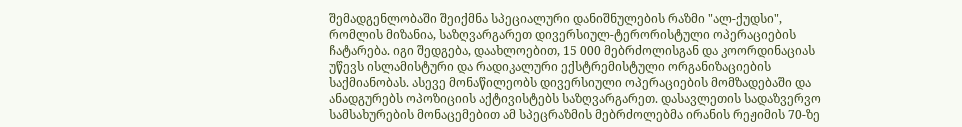შემადგენლობაში შეიქმნა სპეციალური დანიშნულების რაზმი "ალ-ქუდსი", რომლის მიზანია, საზღვარგარეთ დივერსიულ-ტერორისტული ოპერაციების ჩატარება. იგი შედგება, დაახლოებით, 15 000 მებრძოლისგან და კოორდინაციას უწევს ისლამისტური და რადიკალური ექსტრემისტული ორგანიზაციების საქმიანობას. ასევე მონაწილეობს დივერსიული ოპერაციების მომზადებაში და ანადგურებს ოპოზიციის აქტივისტებს საზღვარგარეთ. დასავლეთის სადაზვერვო სამსახურების მონაცემებით ამ სპეცრაზმის მებრძოლებმა ირანის რეჟიმის 70-ზე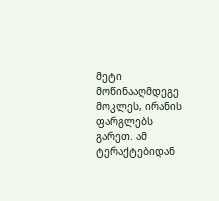მეტი მოწინააღმდეგე მოკლეს, ირანის ფარგლებს გარეთ. ამ ტერაქტებიდან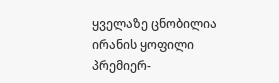ყველაზე ცნობილია ირანის ყოფილი პრემიერ-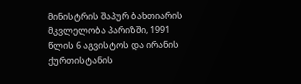მინისტრის შაპურ ბახთიარის მკვლელობა პარიზში, 1991 წლის 6 აგვისტოს და ირანის ქურთისტანის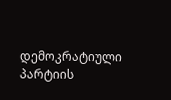დემოკრატიული პარტიის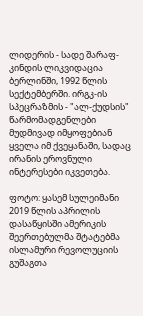ლიდერის - სადე შარაფ-კინდის ლიკვიდაცია ბერლინში, 1992 წლის სექტემბერში. ირგკ-ის სპეცრაზმის - "ალ-ქუდსის" წარმომადგენლები მუდმივად იმყოფებიან ყველა იმ ქვეყანაში, სადაც ირანის ეროვნული ინტერესები იკვეთება.

ფოტო: ყასემ სულეიმანი
2019 წლის აპრილის დასაწყისში ამერიკის შეერთებულმა შტატებმა ისლამური რევოლუციის გუშაგთა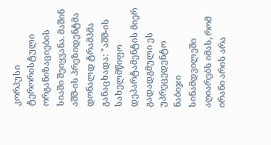კორპუსი ტერორისტული ორგანიზაციების სიაში შეიყვანა. მაშინ აშშ-ის პრეზიდენტმა დონალდ ტრამპმა განაცხადა: "აშშ-ის სახელმწიფო დეპარტამენტის მიერ გადადგმული ეს უპრეცედენტო ნაბიჯი სინამდვილეში აღიარებს იმას, რომ ირანი არის არა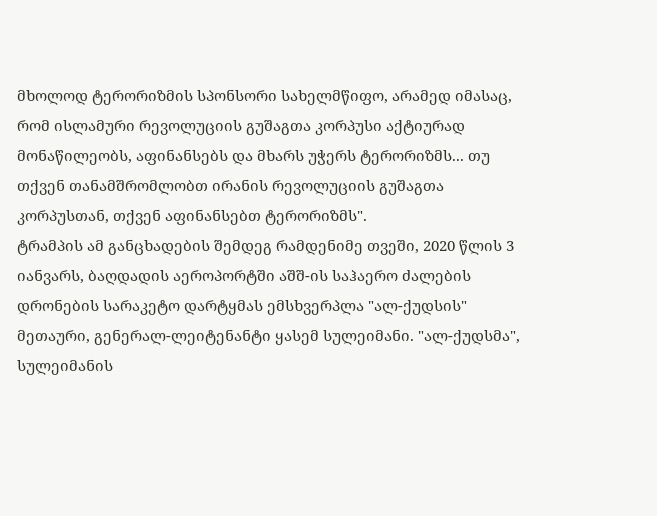მხოლოდ ტერორიზმის სპონსორი სახელმწიფო, არამედ იმასაც, რომ ისლამური რევოლუციის გუშაგთა კორპუსი აქტიურად მონაწილეობს, აფინანსებს და მხარს უჭერს ტერორიზმს... თუ თქვენ თანამშრომლობთ ირანის რევოლუციის გუშაგთა კორპუსთან, თქვენ აფინანსებთ ტერორიზმს".
ტრამპის ამ განცხადების შემდეგ რამდენიმე თვეში, 2020 წლის 3 იანვარს, ბაღდადის აეროპორტში აშშ-ის საჰაერო ძალების დრონების სარაკეტო დარტყმას ემსხვერპლა "ალ-ქუდსის" მეთაური, გენერალ-ლეიტენანტი ყასემ სულეიმანი. "ალ-ქუდსმა", სულეიმანის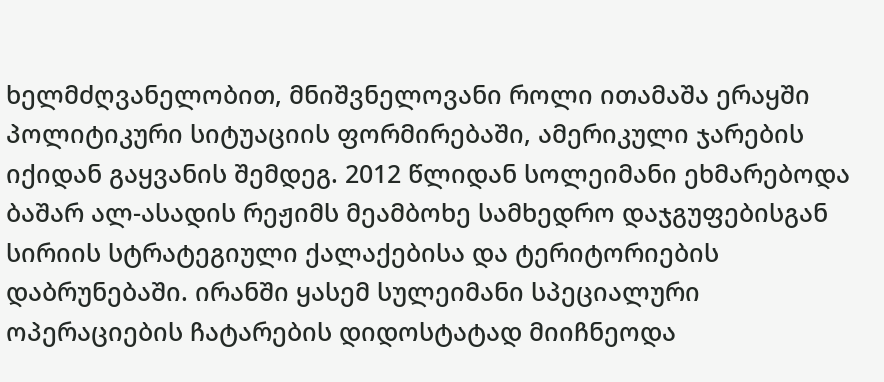ხელმძღვანელობით, მნიშვნელოვანი როლი ითამაშა ერაყში პოლიტიკური სიტუაციის ფორმირებაში, ამერიკული ჯარების იქიდან გაყვანის შემდეგ. 2012 წლიდან სოლეიმანი ეხმარებოდა ბაშარ ალ-ასადის რეჟიმს მეამბოხე სამხედრო დაჯგუფებისგან სირიის სტრატეგიული ქალაქებისა და ტერიტორიების დაბრუნებაში. ირანში ყასემ სულეიმანი სპეციალური ოპერაციების ჩატარების დიდოსტატად მიიჩნეოდა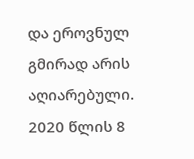და ეროვნულ გმირად არის აღიარებული. 2020 წლის 8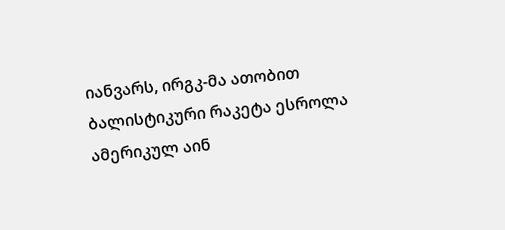იანვარს, ირგკ-მა ათობით ბალისტიკური რაკეტა ესროლა ამერიკულ აინ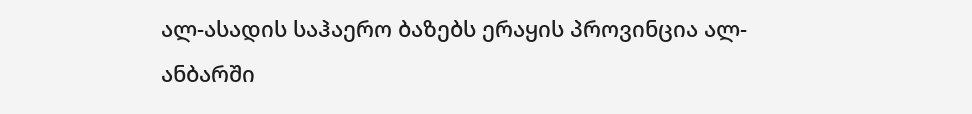ალ-ასადის საჰაერო ბაზებს ერაყის პროვინცია ალ-ანბარში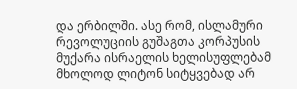და ერბილში. ასე რომ, ისლამური რევოლუციის გუშაგთა კორპუსის მუქარა ისრაელის ხელისუფლებამ მხოლოდ ლიტონ სიტყვებად არ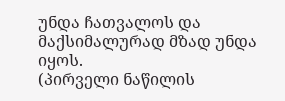უნდა ჩათვალოს და მაქსიმალურად მზად უნდა იყოს.
(პირველი ნაწილის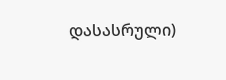დასასრული)